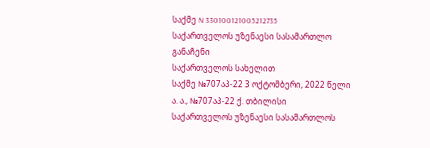საქმე N 330100121005212735
საქართველოს უზენაესი სასამართლო
განაჩენი
საქართველოს სახელით
საქმე №707აპ-22 3 ოქტომბერი, 2022 წელი
ა. ა., №707აპ-22 ქ. თბილისი
საქართველოს უზენაესი სასამართლოს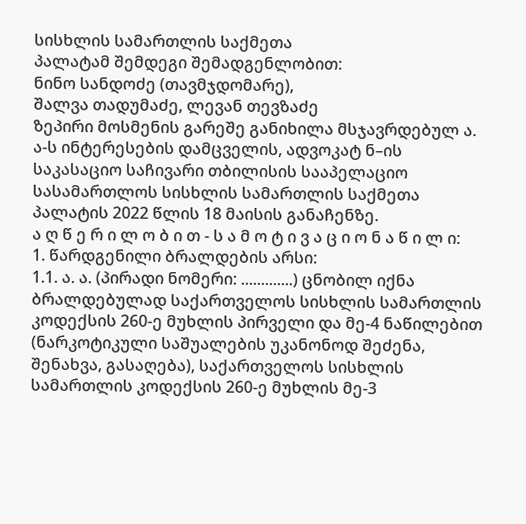სისხლის სამართლის საქმეთა
პალატამ შემდეგი შემადგენლობით:
ნინო სანდოძე (თავმჯდომარე),
შალვა თადუმაძე, ლევან თევზაძე
ზეპირი მოსმენის გარეშე განიხილა მსჯავრდებულ ა. ა-ს ინტერესების დამცველის, ადვოკატ ნ–ის საკასაციო საჩივარი თბილისის სააპელაციო სასამართლოს სისხლის სამართლის საქმეთა პალატის 2022 წლის 18 მაისის განაჩენზე.
ა ღ წ ე რ ი ლ ო ბ ი თ - ს ა მ ო ტ ი ვ ა ც ი ო ნ ა წ ი ლ ი:
1. წარდგენილი ბრალდების არსი:
1.1. ა. ა. (პირადი ნომერი: .............) ცნობილ იქნა ბრალდებულად საქართველოს სისხლის სამართლის კოდექსის 260-ე მუხლის პირველი და მე-4 ნაწილებით (ნარკოტიკული საშუალების უკანონოდ შეძენა, შენახვა, გასაღება), საქართველოს სისხლის სამართლის კოდექსის 260-ე მუხლის მე-3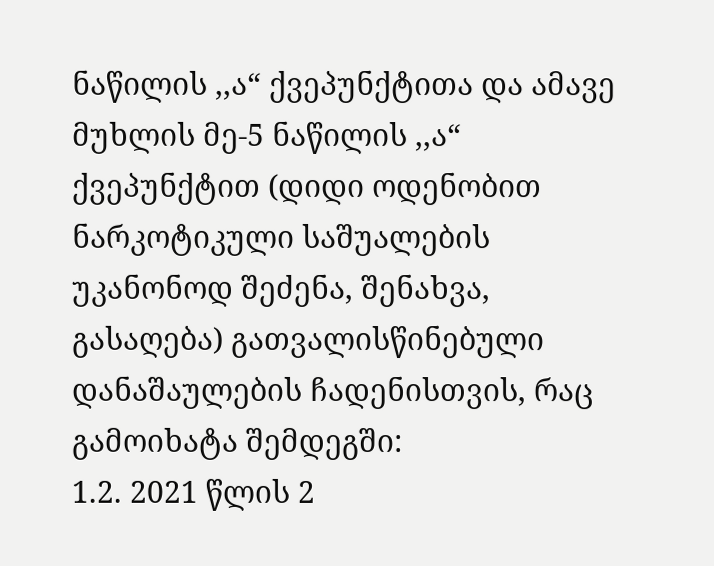ნაწილის ,,ა“ ქვეპუნქტითა და ამავე მუხლის მე-5 ნაწილის ,,ა“ ქვეპუნქტით (დიდი ოდენობით ნარკოტიკული საშუალების უკანონოდ შეძენა, შენახვა, გასაღება) გათვალისწინებული დანაშაულების ჩადენისთვის, რაც გამოიხატა შემდეგში:
1.2. 2021 წლის 2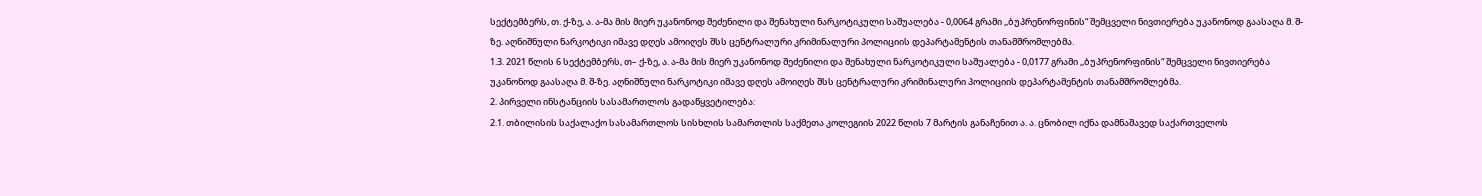სექტემბერს, თ. ქ-ზე, ა. ა-მა მის მიერ უკანონოდ შეძენილი და შენახული ნარკოტიკული საშუალება - 0,0064 გრამი ,,ბუპრენორფინის“ შემცველი ნივთიერება უკანონოდ გაასაღა მ. შ-ზე. აღნიშნული ნარკოტიკი იმავე დღეს ამოიღეს შსს ცენტრალური კრიმინალური პოლიციის დეპარტამენტის თანამშრომლებმა.
1.3. 2021 წლის 6 სექტემბერს, თ– ქ-ზე, ა. ა-მა მის მიერ უკანონოდ შეძენილი და შენახული ნარკოტიკული საშუალება - 0,0177 გრამი ,,ბუპრენორფინის“ შემცველი ნივთიერება უკანონოდ გაასაღა მ. შ-ზე. აღნიშნული ნარკოტიკი იმავე დღეს ამოიღეს შსს ცენტრალური კრიმინალური პოლიციის დეპარტამენტის თანამშრომლებმა.
2. პირველი ინსტანციის სასამართლოს გადაწყვეტილება:
2.1. თბილისის საქალაქო სასამართლოს სისხლის სამართლის საქმეთა კოლეგიის 2022 წლის 7 მარტის განაჩენით ა. ა. ცნობილ იქნა დამნაშავედ საქართველოს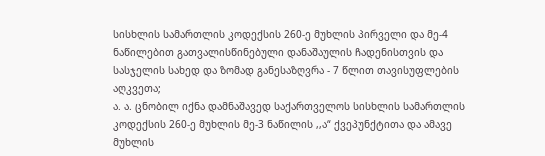სისხლის სამართლის კოდექსის 260-ე მუხლის პირველი და მე-4 ნაწილებით გათვალისწინებული დანაშაულის ჩადენისთვის და სასჯელის სახედ და ზომად განესაზღვრა - 7 წლით თავისუფლების აღკვეთა;
ა. ა. ცნობილ იქნა დამნაშავედ საქართველოს სისხლის სამართლის კოდექსის 260-ე მუხლის მე-3 ნაწილის ,,ა“ ქვეპუნქტითა და ამავე მუხლის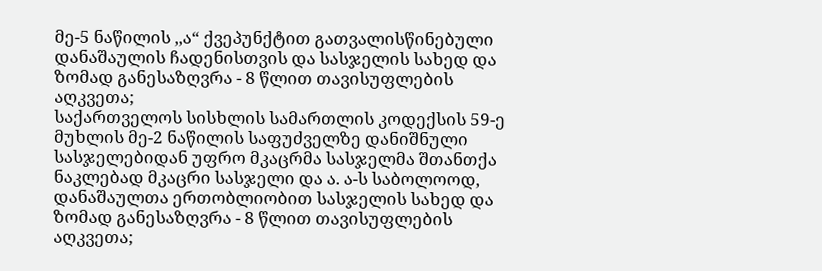მე-5 ნაწილის ,,ა“ ქვეპუნქტით გათვალისწინებული დანაშაულის ჩადენისთვის და სასჯელის სახედ და ზომად განესაზღვრა - 8 წლით თავისუფლების აღკვეთა;
საქართველოს სისხლის სამართლის კოდექსის 59-ე მუხლის მე-2 ნაწილის საფუძველზე დანიშნული სასჯელებიდან უფრო მკაცრმა სასჯელმა შთანთქა ნაკლებად მკაცრი სასჯელი და ა. ა-ს საბოლოოდ, დანაშაულთა ერთობლიობით სასჯელის სახედ და ზომად განესაზღვრა - 8 წლით თავისუფლების აღკვეთა;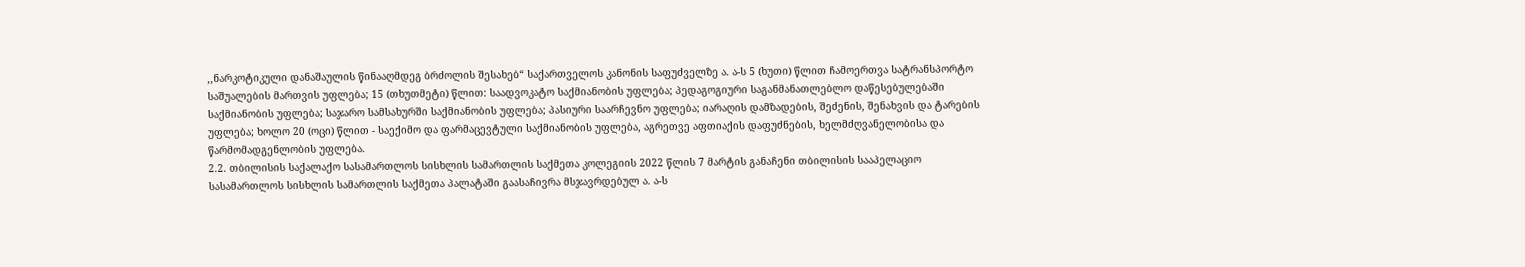,,ნარკოტიკული დანაშაულის წინააღმდეგ ბრძოლის შესახებ“ საქართველოს კანონის საფუძველზე ა. ა-ს 5 (ხუთი) წლით ჩამოერთვა სატრანსპორტო საშუალების მართვის უფლება; 15 (თხუთმეტი) წლით: საადვოკატო საქმიანობის უფლება; პედაგოგიური საგანმანათლებლო დაწესებულებაში საქმიანობის უფლება; საჯარო სამსახურში საქმიანობის უფლება; პასიური საარჩევნო უფლება; იარაღის დამზადების, შეძენის, შენახვის და ტარების უფლება; ხოლო 20 (ოცი) წლით - საექიმო და ფარმაცევტული საქმიანობის უფლება, აგრეთვე აფთიაქის დაფუძნების, ხელმძღვანელობისა და წარმომადგენლობის უფლება.
2.2. თბილისის საქალაქო სასამართლოს სისხლის სამართლის საქმეთა კოლეგიის 2022 წლის 7 მარტის განაჩენი თბილისის სააპელაციო სასამართლოს სისხლის სამართლის საქმეთა პალატაში გაასაჩივრა მსჯავრდებულ ა. ა-ს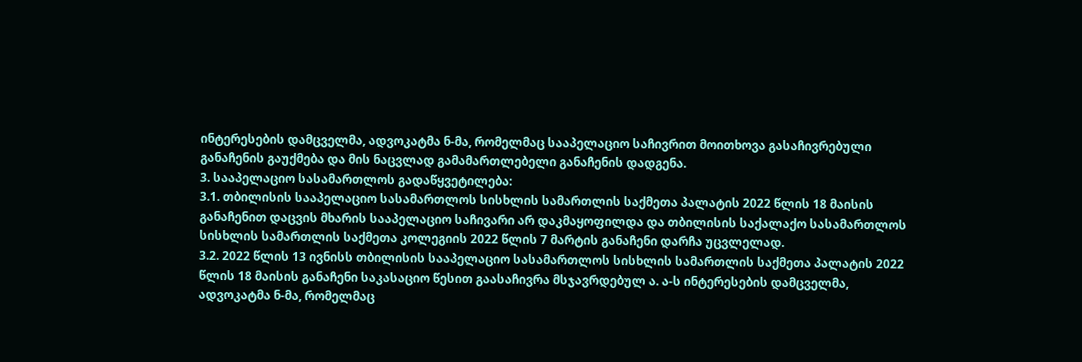ინტერესების დამცველმა, ადვოკატმა ნ-მა, რომელმაც სააპელაციო საჩივრით მოითხოვა გასაჩივრებული განაჩენის გაუქმება და მის ნაცვლად გამამართლებელი განაჩენის დადგენა.
3. სააპელაციო სასამართლოს გადაწყვეტილება:
3.1. თბილისის სააპელაციო სასამართლოს სისხლის სამართლის საქმეთა პალატის 2022 წლის 18 მაისის განაჩენით დაცვის მხარის სააპელაციო საჩივარი არ დაკმაყოფილდა და თბილისის საქალაქო სასამართლოს სისხლის სამართლის საქმეთა კოლეგიის 2022 წლის 7 მარტის განაჩენი დარჩა უცვლელად.
3.2. 2022 წლის 13 ივნისს თბილისის სააპელაციო სასამართლოს სისხლის სამართლის საქმეთა პალატის 2022 წლის 18 მაისის განაჩენი საკასაციო წესით გაასაჩივრა მსჯავრდებულ ა. ა-ს ინტერესების დამცველმა, ადვოკატმა ნ-მა, რომელმაც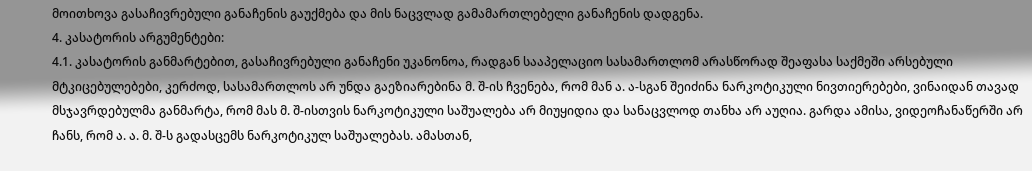მოითხოვა გასაჩივრებული განაჩენის გაუქმება და მის ნაცვლად გამამართლებელი განაჩენის დადგენა.
4. კასატორის არგუმენტები:
4.1. კასატორის განმარტებით, გასაჩივრებული განაჩენი უკანონოა, რადგან სააპელაციო სასამართლომ არასწორად შეაფასა საქმეში არსებული მტკიცებულებები, კერძოდ, სასამართლოს არ უნდა გაეზიარებინა მ. შ-ის ჩვენება, რომ მან ა. ა-სგან შეიძინა ნარკოტიკული ნივთიერებები, ვინაიდან თავად მსჯავრდებულმა განმარტა, რომ მას მ. შ-ისთვის ნარკოტიკული საშუალება არ მიუყიდია და სანაცვლოდ თანხა არ აუღია. გარდა ამისა, ვიდეოჩანაწერში არ ჩანს, რომ ა. ა. მ. შ-ს გადასცემს ნარკოტიკულ საშუალებას. ამასთან,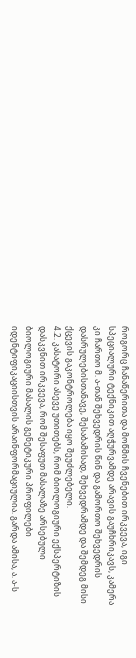როგორც ჩანაწერითა და მოწმის ჩვენებით ირკვევა, იგი სპეციალური ტექნიკით აღჭურვამდე არავის გაუჩხრიკავს, კამერა კი ჩართო მ. ა-თან შეხვედრის წინ და გამორთო შეხვედრის დასრულებისთანავე, შესაბამისად, შეხვედრამდე და შემდეგ მისი ქცევის გაკონტროლება იყო შეუძლებელი.
4.2. კასატორი ასევე უთითებს, რომ ბიოლოგიური ექსპერტიზის დასკვნით ირკვევა, რომ შესაფუთ მასალაზე არსებული ბიოლოგიური მასალის გენეტიკური პროფილები იდენტიფიკაციისთვის არაინფორმაციულია. გარდა ამისა, ა. ა-ს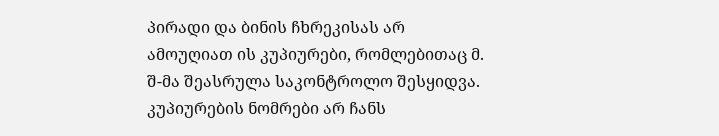პირადი და ბინის ჩხრეკისას არ ამოუღიათ ის კუპიურები, რომლებითაც მ. შ-მა შეასრულა საკონტროლო შესყიდვა. კუპიურების ნომრები არ ჩანს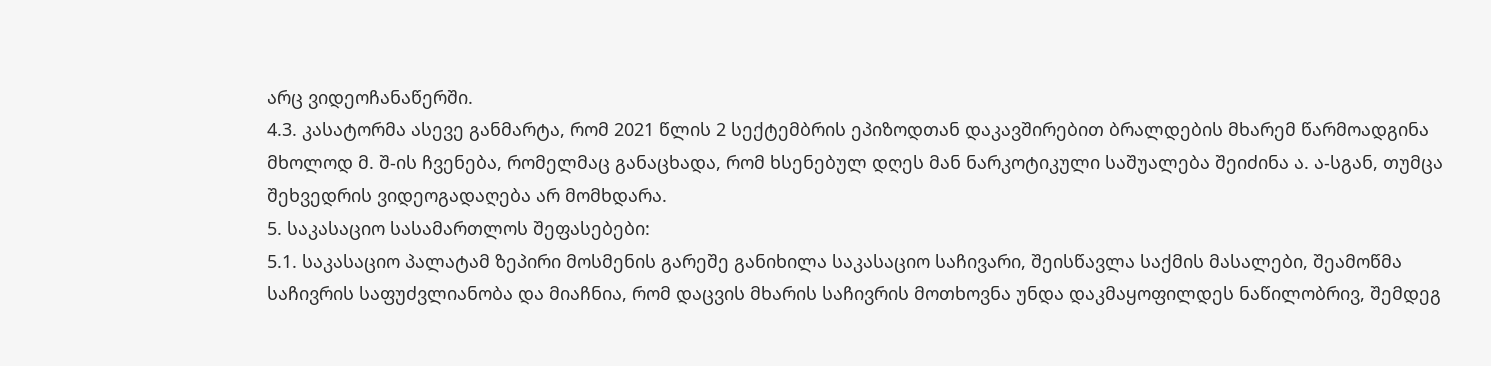არც ვიდეოჩანაწერში.
4.3. კასატორმა ასევე განმარტა, რომ 2021 წლის 2 სექტემბრის ეპიზოდთან დაკავშირებით ბრალდების მხარემ წარმოადგინა მხოლოდ მ. შ-ის ჩვენება, რომელმაც განაცხადა, რომ ხსენებულ დღეს მან ნარკოტიკული საშუალება შეიძინა ა. ა-სგან, თუმცა შეხვედრის ვიდეოგადაღება არ მომხდარა.
5. საკასაციო სასამართლოს შეფასებები:
5.1. საკასაციო პალატამ ზეპირი მოსმენის გარეშე განიხილა საკასაციო საჩივარი, შეისწავლა საქმის მასალები, შეამოწმა საჩივრის საფუძვლიანობა და მიაჩნია, რომ დაცვის მხარის საჩივრის მოთხოვნა უნდა დაკმაყოფილდეს ნაწილობრივ, შემდეგ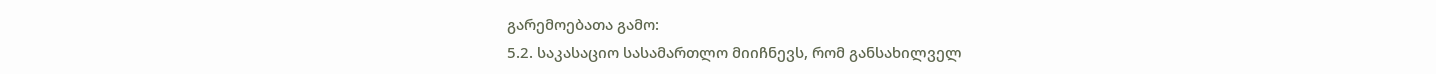გარემოებათა გამო:
5.2. საკასაციო სასამართლო მიიჩნევს, რომ განსახილველ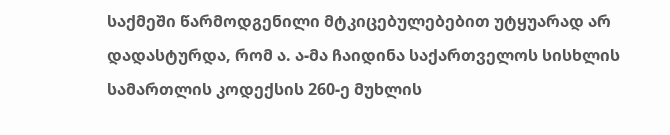საქმეში წარმოდგენილი მტკიცებულებებით უტყუარად არ დადასტურდა, რომ ა. ა-მა ჩაიდინა საქართველოს სისხლის სამართლის კოდექსის 260-ე მუხლის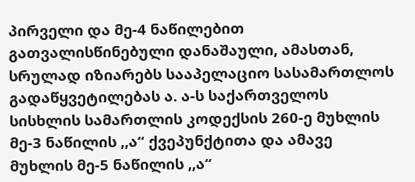პირველი და მე-4 ნაწილებით გათვალისწინებული დანაშაული, ამასთან, სრულად იზიარებს სააპელაციო სასამართლოს გადაწყვეტილებას ა. ა-ს საქართველოს სისხლის სამართლის კოდექსის 260-ე მუხლის მე-3 ნაწილის ,,ა“ ქვეპუნქტითა და ამავე მუხლის მე-5 ნაწილის ,,ა“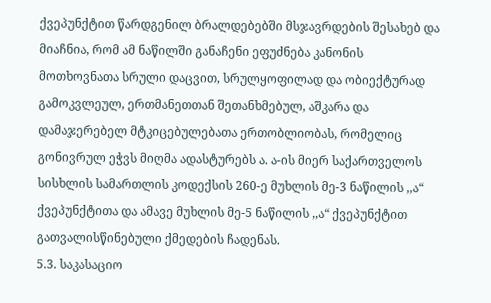ქვეპუნქტით წარდგენილ ბრალდებებში მსჯავრდების შესახებ და მიაჩნია, რომ ამ ნაწილში განაჩენი ეფუძნება კანონის მოთხოვნათა სრული დაცვით, სრულყოფილად და ობიექტურად გამოკვლეულ, ერთმანეთთან შეთანხმებულ, აშკარა და დამაჯერებელ მტკიცებულებათა ერთობლიობას, რომელიც გონივრულ ეჭვს მიღმა ადასტურებს ა. ა-ის მიერ საქართველოს სისხლის სამართლის კოდექსის 260-ე მუხლის მე-3 ნაწილის ,,ა“ ქვეპუნქტითა და ამავე მუხლის მე-5 ნაწილის ,,ა“ ქვეპუნქტით გათვალისწინებული ქმედების ჩადენას.
5.3. საკასაციო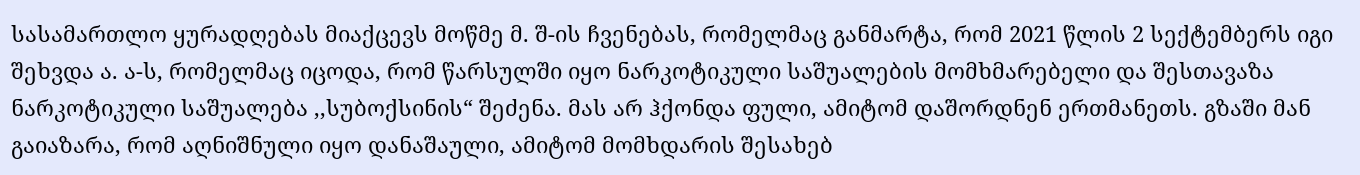სასამართლო ყურადღებას მიაქცევს მოწმე მ. შ-ის ჩვენებას, რომელმაც განმარტა, რომ 2021 წლის 2 სექტემბერს იგი შეხვდა ა. ა-ს, რომელმაც იცოდა, რომ წარსულში იყო ნარკოტიკული საშუალების მომხმარებელი და შესთავაზა ნარკოტიკული საშუალება ,,სუბოქსინის“ შეძენა. მას არ ჰქონდა ფული, ამიტომ დაშორდნენ ერთმანეთს. გზაში მან გაიაზარა, რომ აღნიშნული იყო დანაშაული, ამიტომ მომხდარის შესახებ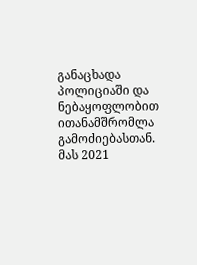განაცხადა პოლიციაში და ნებაყოფლობით ითანამშრომლა გამოძიებასთან. მას 2021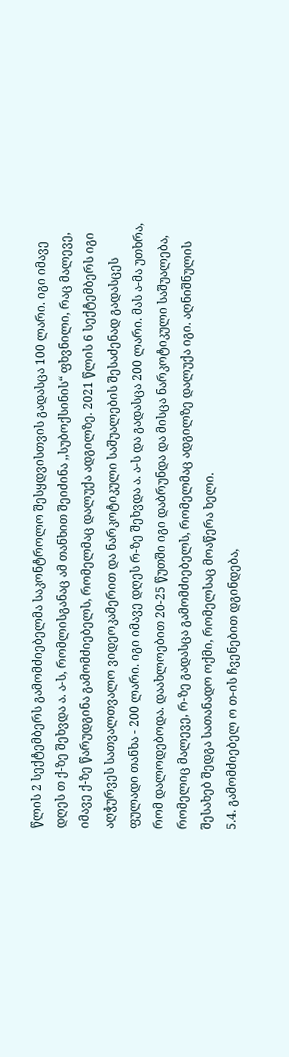წლის 2 სექტემბერს გამომძიებელმა საკონტროლო შესყდვისთვის გადასცა 100 ლარი. იგი იმავე დღეს თ ქ-ზე შეხვდა ა. ა-ს, რომლისგანაც ამ თანხით შეიძინა ,,სუბოქსინის“ ფხვნილი, რაც მალევე, იმავე ქ-ზე წარუდგინა გამომძიებელს, რომელმაც დალუქა ადგილზე. 2021 წლის 6 სექტემბერს იგი აღჭურვეს სათვალთვალო ვიდეოკამერით და ნარკოტიკული საშუალების შესაძენად გადასცეს ფულადი თანხა - 200 ლარი. იგი იმავე დღეს რ-ზე შეხვდა ა. ა-ს და გადასცა 200 ლარი. მას ა-მა უთხრა, რომ დალოდებოდა. დაახლოებით 20-25 წუთში იგი დაბრუნდა და მისცა ნარკოტიკული საშუალება, რომელიც მალევე, რ-ზე გადასცა გამომძიებელს, რომელმაც ადგილზე დალუქა იგი. აღნიშნულის შესახებ შედგა სათანადო ოქმი, რომელსაც მოაწერა ხელი.
5.4. გამომძიებელ ო თ-ის ჩვენებით დგინდება,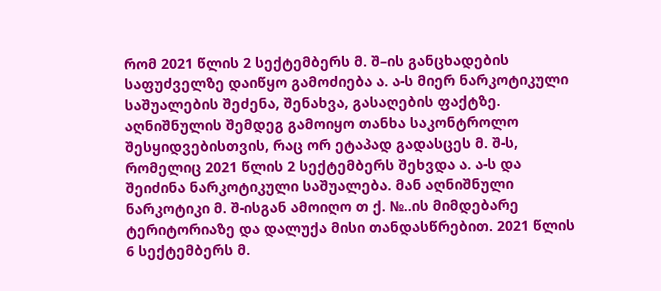რომ 2021 წლის 2 სექტემბერს მ. შ–ის განცხადების საფუძველზე დაიწყო გამოძიება ა. ა-ს მიერ ნარკოტიკული საშუალების შეძენა, შენახვა, გასაღების ფაქტზე. აღნიშნულის შემდეგ გამოიყო თანხა საკონტროლო შესყიდვებისთვის, რაც ორ ეტაპად გადასცეს მ. შ-ს, რომელიც 2021 წლის 2 სექტემბერს შეხვდა ა. ა-ს და შეიძინა ნარკოტიკული საშუალება. მან აღნიშნული ნარკოტიკი მ. შ-ისგან ამოიღო თ ქ. №..ის მიმდებარე ტერიტორიაზე და დალუქა მისი თანდასწრებით. 2021 წლის 6 სექტემბერს მ.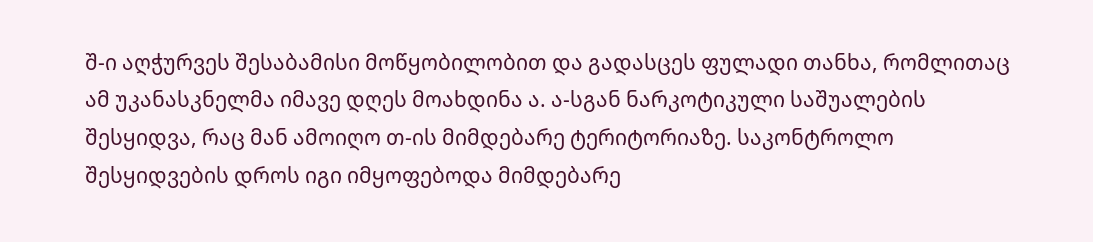შ-ი აღჭურვეს შესაბამისი მოწყობილობით და გადასცეს ფულადი თანხა, რომლითაც ამ უკანასკნელმა იმავე დღეს მოახდინა ა. ა-სგან ნარკოტიკული საშუალების შესყიდვა, რაც მან ამოიღო თ-ის მიმდებარე ტერიტორიაზე. საკონტროლო შესყიდვების დროს იგი იმყოფებოდა მიმდებარე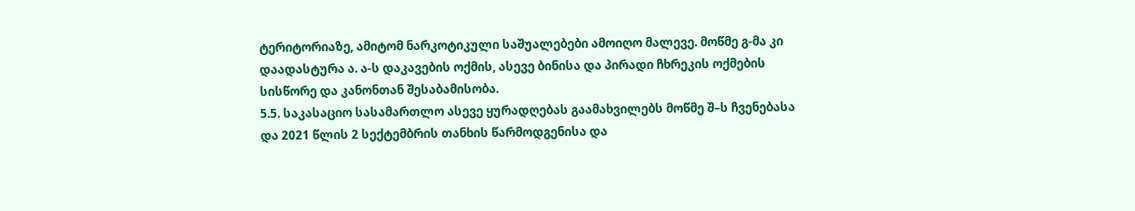ტერიტორიაზე, ამიტომ ნარკოტიკული საშუალებები ამოიღო მალევე. მოწმე გ-მა კი დაადასტურა ა. ა-ს დაკავების ოქმის, ასევე ბინისა და პირადი ჩხრეკის ოქმების სისწორე და კანონთან შესაბამისობა.
5.5. საკასაციო სასამართლო ასევე ყურადღებას გაამახვილებს მოწმე შ–ს ჩვენებასა და 2021 წლის 2 სექტემბრის თანხის წარმოდგენისა და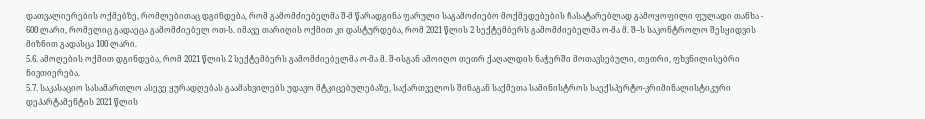დათვალიერების ოქმებზე, რომლებითაც დგინდება, რომ გამომძიებელმა შ-მ წარადგინა ფარული საგამოძიებო მოქმედებების ჩასატარებლად გამოყოფილი ფულადი თანხა - 600 ლარი, რომელიც გადაეცა გამომძიებელ ოთ-ს. იმავე თარიღის ოქმით კი დასტურდება, რომ 2021 წლის 2 სექტემბერს გამომძიებელმა ო-მა მ. შ–ს საკონტროლო შესყიდვის მიზნით გადასცა 100 ლარი.
5.6. ამოღების ოქმით დგინდება, რომ 2021 წლის 2 სექტემბერს გამომძიებელმა ო-მა მ. შ-ისგან ამოიღო თეთრ ქაღალდის ნაჭერში მოთავსებული, თეთრი, ფხვნილისებრი ნივთიერება.
5.7. საკასაციო სასამართლო ასევე ყურადღებას გაამახვილებს უდავო მტკიცებულებაზე, საქართველოს შინაგან საქმეთა სამინისტროს საექსპერტო-კრიმინალისტიკური დეპარტამენტის 2021 წლის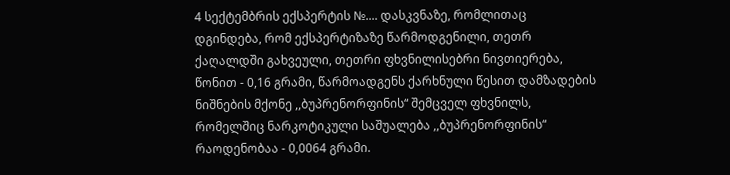4 სექტემბრის ექსპერტის №.... დასკვნაზე, რომლითაც დგინდება, რომ ექსპერტიზაზე წარმოდგენილი, თეთრ ქაღალდში გახვეული, თეთრი ფხვნილისებრი ნივთიერება, წონით - 0,16 გრამი, წარმოადგენს ქარხნული წესით დამზადების ნიშნების მქონე ,,ბუპრენორფინის“ შემცველ ფხვნილს, რომელშიც ნარკოტიკული საშუალება ,,ბუპრენორფინის“ რაოდენობაა - 0,0064 გრამი.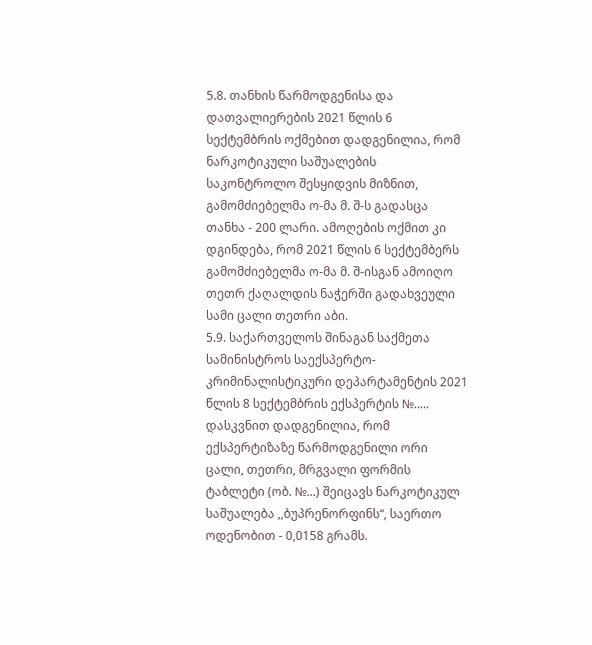5.8. თანხის წარმოდგენისა და დათვალიერების 2021 წლის 6 სექტემბრის ოქმებით დადგენილია, რომ ნარკოტიკული საშუალების საკონტროლო შესყიდვის მიზნით, გამომძიებელმა ო-მა მ. შ-ს გადასცა თანხა - 200 ლარი. ამოღების ოქმით კი დგინდება, რომ 2021 წლის 6 სექტემბერს გამომძიებელმა ო-მა მ. შ-ისგან ამოიღო თეთრ ქაღალდის ნაჭერში გადახვეული სამი ცალი თეთრი აბი.
5.9. საქართველოს შინაგან საქმეთა სამინისტროს საექსპერტო-კრიმინალისტიკური დეპარტამენტის 2021 წლის 8 სექტემბრის ექსპერტის №..... დასკვნით დადგენილია, რომ ექსპერტიზაზე წარმოდგენილი ორი ცალი, თეთრი, მრგვალი ფორმის ტაბლეტი (ობ. №...) შეიცავს ნარკოტიკულ საშუალება ,,ბუპრენორფინს“, საერთო ოდენობით - 0,0158 გრამს.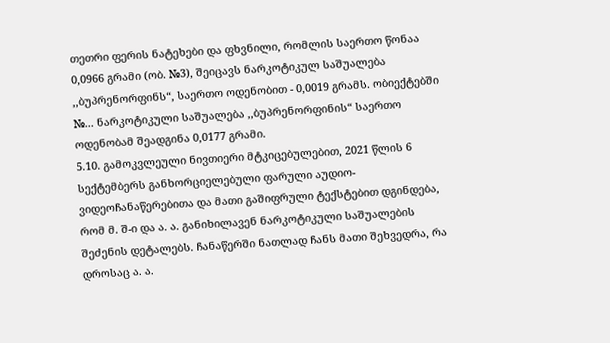თეთრი ფერის ნატეხები და ფხვნილი, რომლის საერთო წონაა 0,0966 გრამი (ობ. №3), შეიცავს ნარკოტიკულ საშუალება ,,ბუპრენორფინს“, საერთო ოდენობით - 0,0019 გრამს. ობიექტებში №... ნარკოტიკული საშუალება ,,ბუპრენორფინის“ საერთო ოდენობამ შეადგინა 0,0177 გრამი.
5.10. გამოკვლეული ნივთიერი მტკიცებულებით, 2021 წლის 6 სექტემბერს განხორციელებული ფარული აუდიო-ვიდეოჩანაწერებითა და მათი გაშიფრული ტექსტებით დგინდება, რომ მ. შ-ი და ა. ა. განიხილავენ ნარკოტიკული საშუალების შეძენის დეტალებს. ჩანაწერში ნათლად ჩანს მათი შეხვედრა, რა დროსაც ა. ა.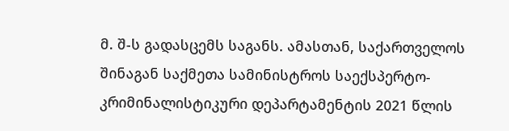მ. შ-ს გადასცემს საგანს. ამასთან, საქართველოს შინაგან საქმეთა სამინისტროს საექსპერტო-კრიმინალისტიკური დეპარტამენტის 2021 წლის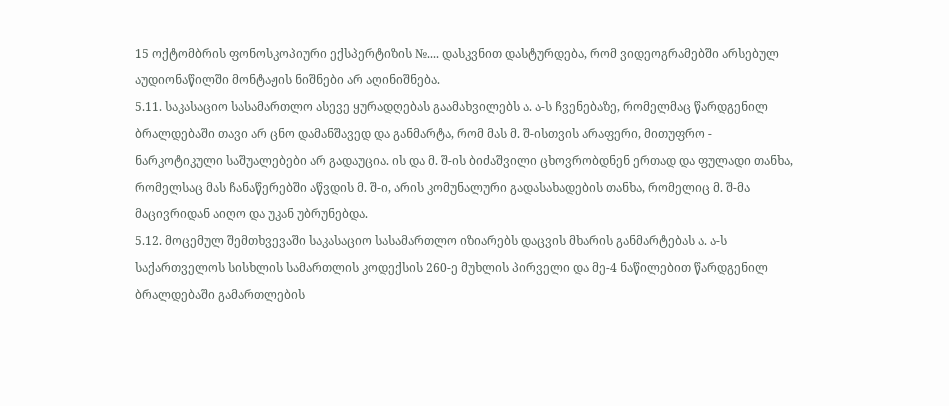15 ოქტომბრის ფონოსკოპიური ექსპერტიზის №.... დასკვნით დასტურდება, რომ ვიდეოგრამებში არსებულ აუდიონაწილში მონტაჟის ნიშნები არ აღინიშნება.
5.11. საკასაციო სასამართლო ასევე ყურადღებას გაამახვილებს ა. ა-ს ჩვენებაზე, რომელმაც წარდგენილ ბრალდებაში თავი არ ცნო დამანშავედ და განმარტა, რომ მას მ. შ-ისთვის არაფერი, მითუფრო - ნარკოტიკული საშუალებები არ გადაუცია. ის და მ. შ-ის ბიძაშვილი ცხოვრობდნენ ერთად და ფულადი თანხა, რომელსაც მას ჩანაწერებში აწვდის მ. შ-ი, არის კომუნალური გადასახადების თანხა, რომელიც მ. შ-მა მაცივრიდან აიღო და უკან უბრუნებდა.
5.12. მოცემულ შემთხვევაში საკასაციო სასამართლო იზიარებს დაცვის მხარის განმარტებას ა. ა-ს საქართველოს სისხლის სამართლის კოდექსის 260-ე მუხლის პირველი და მე-4 ნაწილებით წარდგენილ ბრალდებაში გამართლების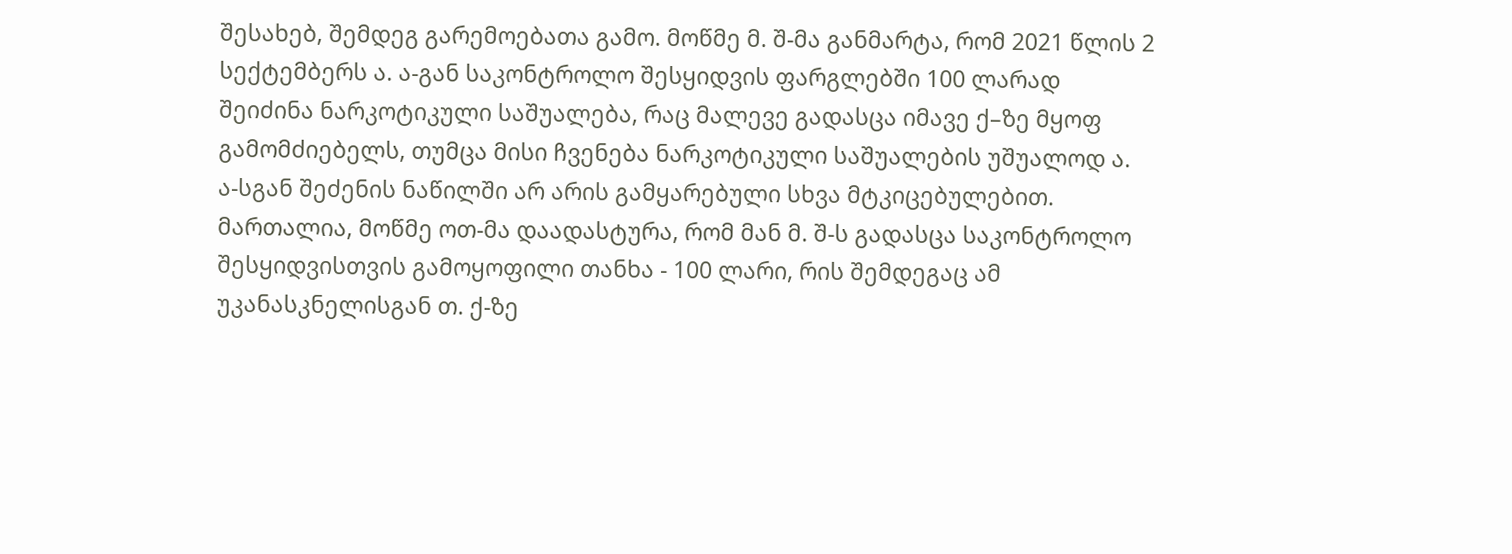შესახებ, შემდეგ გარემოებათა გამო. მოწმე მ. შ-მა განმარტა, რომ 2021 წლის 2 სექტემბერს ა. ა-გან საკონტროლო შესყიდვის ფარგლებში 100 ლარად შეიძინა ნარკოტიკული საშუალება, რაც მალევე გადასცა იმავე ქ–ზე მყოფ გამომძიებელს, თუმცა მისი ჩვენება ნარკოტიკული საშუალების უშუალოდ ა. ა-სგან შეძენის ნაწილში არ არის გამყარებული სხვა მტკიცებულებით. მართალია, მოწმე ოთ-მა დაადასტურა, რომ მან მ. შ-ს გადასცა საკონტროლო შესყიდვისთვის გამოყოფილი თანხა - 100 ლარი, რის შემდეგაც ამ უკანასკნელისგან თ. ქ-ზე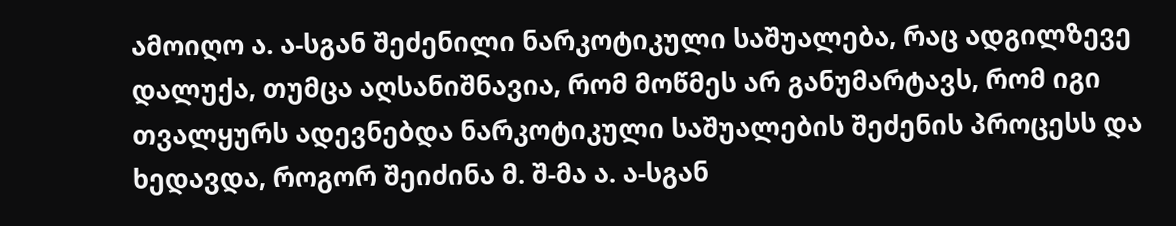ამოიღო ა. ა-სგან შეძენილი ნარკოტიკული საშუალება, რაც ადგილზევე დალუქა, თუმცა აღსანიშნავია, რომ მოწმეს არ განუმარტავს, რომ იგი თვალყურს ადევნებდა ნარკოტიკული საშუალების შეძენის პროცესს და ხედავდა, როგორ შეიძინა მ. შ-მა ა. ა-სგან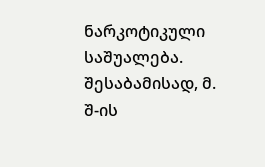ნარკოტიკული საშუალება. შესაბამისად, მ. შ-ის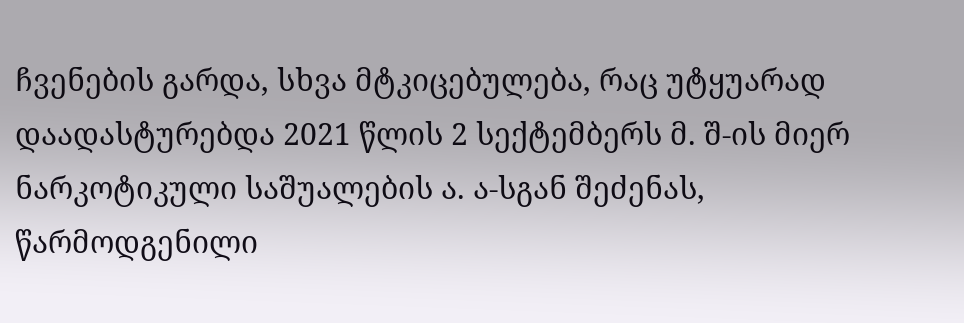ჩვენების გარდა, სხვა მტკიცებულება, რაც უტყუარად დაადასტურებდა 2021 წლის 2 სექტემბერს მ. შ-ის მიერ ნარკოტიკული საშუალების ა. ა-სგან შეძენას, წარმოდგენილი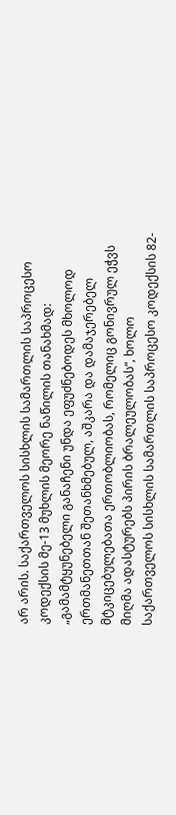არ არის. საქართველოს სისხლის სამართლის საპროცესო კოდექსის მე-13 მუხლის მეორე ნაწილის თანახმად: „გამამტყუნებელი განაჩენი უნდა ეფუძნებოდეს მხოლოდ ერთმანეთთან შეთანხმებულ, აშკარა და დამაჯერებელ მტკიცებულებათა ერთობლიობას, რომელიც გონივრულ ეჭვს მიღმა ადასტურებს პირის ბრალეულობას“, ხოლო საქართველოს სისხლის სამართლის საპროცესო კოდექსის 82-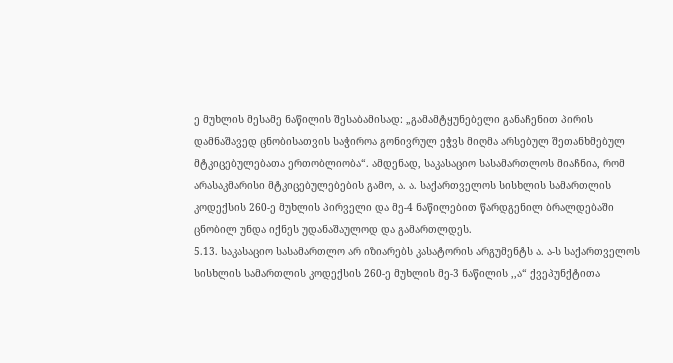ე მუხლის მესამე ნაწილის შესაბამისად: „გამამტყუნებელი განაჩენით პირის დამნაშავედ ცნობისათვის საჭიროა გონივრულ ეჭვს მიღმა არსებულ შეთანხმებულ მტკიცებულებათა ერთობლიობა“. ამდენად, საკასაციო სასამართლოს მიაჩნია, რომ არასაკმარისი მტკიცებულებების გამო, ა. ა. საქართველოს სისხლის სამართლის კოდექსის 260-ე მუხლის პირველი და მე-4 ნაწილებით წარდგენილ ბრალდებაში ცნობილ უნდა იქნეს უდანაშაულოდ და გამართლდეს.
5.13. საკასაციო სასამართლო არ იზიარებს კასატორის არგუმენტს ა. ა-ს საქართველოს სისხლის სამართლის კოდექსის 260-ე მუხლის მე-3 ნაწილის ,,ა“ ქვეპუნქტითა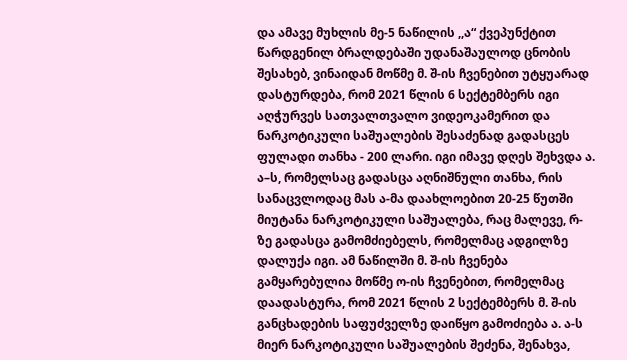და ამავე მუხლის მე-5 ნაწილის ,,ა“ ქვეპუნქტით წარდგენილ ბრალდებაში უდანაშაულოდ ცნობის შესახებ, ვინაიდან მოწმე მ. შ-ის ჩვენებით უტყუარად დასტურდება, რომ 2021 წლის 6 სექტემბერს იგი აღჭურვეს სათვალთვალო ვიდეოკამერით და ნარკოტიკული საშუალების შესაძენად გადასცეს ფულადი თანხა - 200 ლარი. იგი იმავე დღეს შეხვდა ა. ა–ს, რომელსაც გადასცა აღნიშნული თანხა, რის სანაცვლოდაც მას ა-მა დაახლოებით 20-25 წუთში მიუტანა ნარკოტიკული საშუალება, რაც მალევე, რ-ზე გადასცა გამომძიებელს, რომელმაც ადგილზე დალუქა იგი. ამ ნაწილში მ. შ-ის ჩვენება გამყარებულია მოწმე ო-ის ჩვენებით, რომელმაც დაადასტურა, რომ 2021 წლის 2 სექტემბერს მ. შ-ის განცხადების საფუძველზე დაიწყო გამოძიება ა. ა-ს მიერ ნარკოტიკული საშუალების შეძენა, შენახვა,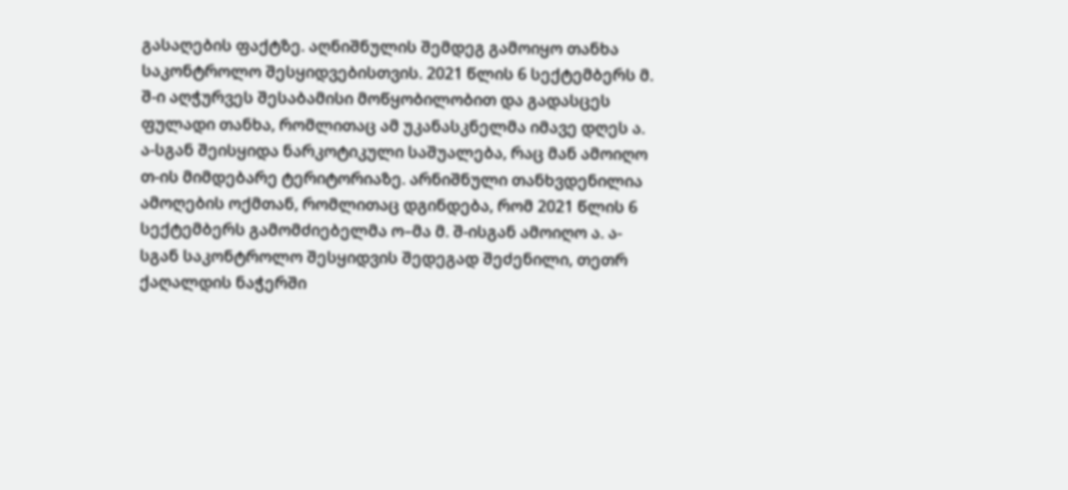გასაღების ფაქტზე. აღნიშნულის შემდეგ გამოიყო თანხა საკონტროლო შესყიდვებისთვის. 2021 წლის 6 სექტემბერს მ. შ-ი აღჭურვეს შესაბამისი მოწყობილობით და გადასცეს ფულადი თანხა, რომლითაც ამ უკანასკნელმა იმავე დღეს ა. ა-სგან შეისყიდა ნარკოტიკული საშუალება, რაც მან ამოიღო თ-ის მიმდებარე ტერიტორიაზე. არნიშნული თანხვდენილია ამოღების ოქმთან, რომლითაც დგინდება, რომ 2021 წლის 6 სექტემბერს გამომძიებელმა ო–მა მ. შ-ისგან ამოიღო ა. ა-სგან საკონტროლო შესყიდვის შედეგად შეძენილი, თეთრ ქაღალდის ნაჭერში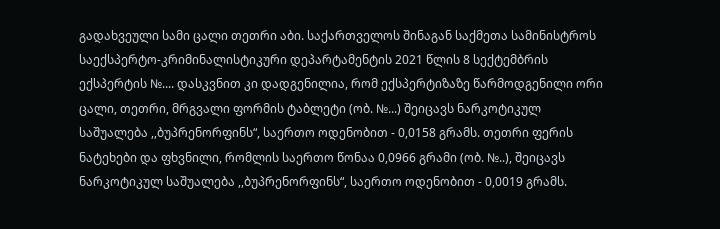გადახვეული სამი ცალი თეთრი აბი. საქართველოს შინაგან საქმეთა სამინისტროს საექსპერტო-კრიმინალისტიკური დეპარტამენტის 2021 წლის 8 სექტემბრის ექსპერტის №.... დასკვნით კი დადგენილია, რომ ექსპერტიზაზე წარმოდგენილი ორი ცალი, თეთრი, მრგვალი ფორმის ტაბლეტი (ობ. №...) შეიცავს ნარკოტიკულ საშუალება ,,ბუპრენორფინს“, საერთო ოდენობით - 0,0158 გრამს. თეთრი ფერის ნატეხები და ფხვნილი, რომლის საერთო წონაა 0,0966 გრამი (ობ. №..), შეიცავს ნარკოტიკულ საშუალება ,,ბუპრენორფინს“, საერთო ოდენობით - 0,0019 გრამს.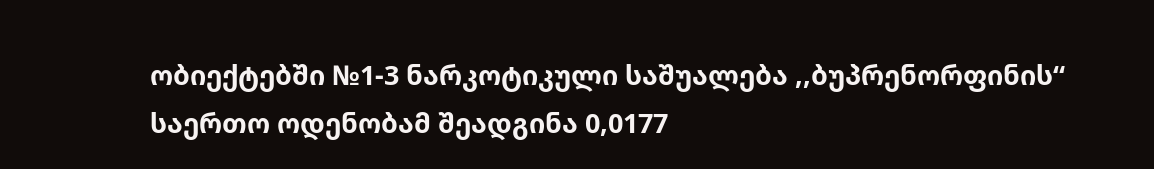ობიექტებში №1-3 ნარკოტიკული საშუალება ,,ბუპრენორფინის“ საერთო ოდენობამ შეადგინა 0,0177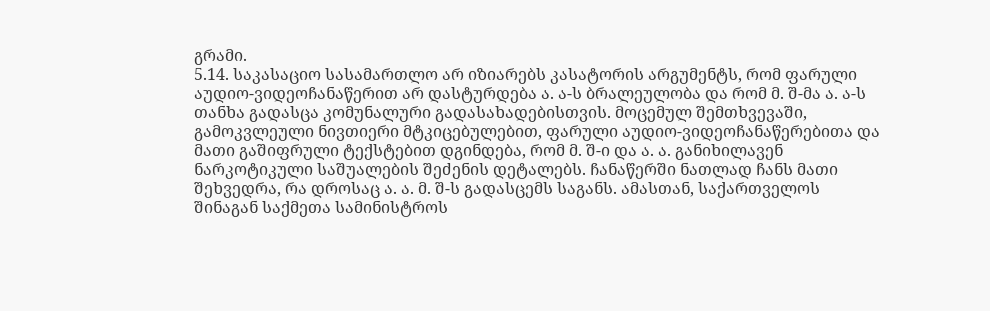გრამი.
5.14. საკასაციო სასამართლო არ იზიარებს კასატორის არგუმენტს, რომ ფარული აუდიო-ვიდეოჩანაწერით არ დასტურდება ა. ა-ს ბრალეულობა და რომ მ. შ-მა ა. ა-ს თანხა გადასცა კომუნალური გადასახადებისთვის. მოცემულ შემთხვევაში, გამოკვლეული ნივთიერი მტკიცებულებით, ფარული აუდიო-ვიდეოჩანაწერებითა და მათი გაშიფრული ტექსტებით დგინდება, რომ მ. შ-ი და ა. ა. განიხილავენ ნარკოტიკული საშუალების შეძენის დეტალებს. ჩანაწერში ნათლად ჩანს მათი შეხვედრა, რა დროსაც ა. ა. მ. შ-ს გადასცემს საგანს. ამასთან, საქართველოს შინაგან საქმეთა სამინისტროს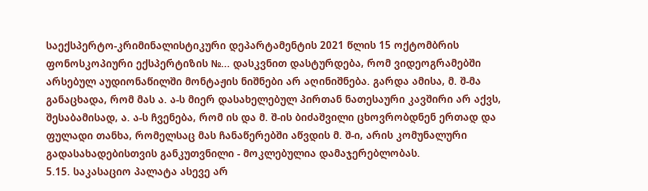საექსპერტო-კრიმინალისტიკური დეპარტამენტის 2021 წლის 15 ოქტომბრის ფონოსკოპიური ექსპერტიზის №... დასკვნით დასტურდება, რომ ვიდეოგრამებში არსებულ აუდიონაწილში მონტაჟის ნიშნები არ აღინიშნება. გარდა ამისა, მ. შ-მა განაცხადა, რომ მას ა. ა-ს მიერ დასახელებულ პირთან ნათესაური კავშირი არ აქვს, შესაბამისად, ა. ა-ს ჩვენება, რომ ის და მ. შ-ის ბიძაშვილი ცხოვრობდნენ ერთად და ფულადი თანხა, რომელსაც მას ჩანაწერებში აწვდის მ. შ-ი, არის კომუნალური გადასახადებისთვის განკუთვნილი - მოკლებულია დამაჯერებლობას.
5.15. საკასაციო პალატა ასევე არ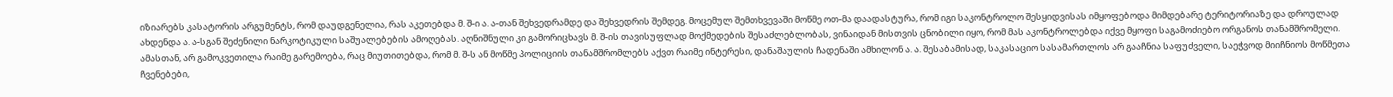იზიარებს კასატორის არგუმენტს, რომ დაუდგენელია, რას აკეთებდა მ. შ-ი ა. ა-თან შეხვედრამდე და შეხვედრის შემდეგ. მოცემულ შემთხვევაში მოწმე ოთ-მა დაადასტურა, რომ იგი საკონტროლო შესყიდვისას იმყოფებოდა მიმდებარე ტერიტორიაზე და დროულად ახდენდა ა. ა-სგან შეძენილი ნარკოტიკული საშუალებების ამოღებას. აღნიშნული კი გამორიცხავს მ. შ-ის თავისუფლად მოქმედების შესაძლებლობას, ვინაიდან მისთვის ცნობილი იყო, რომ მას აკონტროლებდა იქვე მყოფი საგამოძიებო ორგანოს თანამშრომელი. ამასთან, არ გამოკვეთილა რაიმე გარემოება, რაც მიუთითებდა, რომ მ. შ-ს ან მოწმე პოლიციის თანამშრომლებს აქვთ რაიმე ინტერესი, დანაშაულის ჩადენაში ამხილონ ა. ა. შესაბამისად, საკასაციო სასამართლოს არ გააჩნია საფუძველი, საეჭვოდ მიიჩნიოს მოწმეთა ჩვენებები,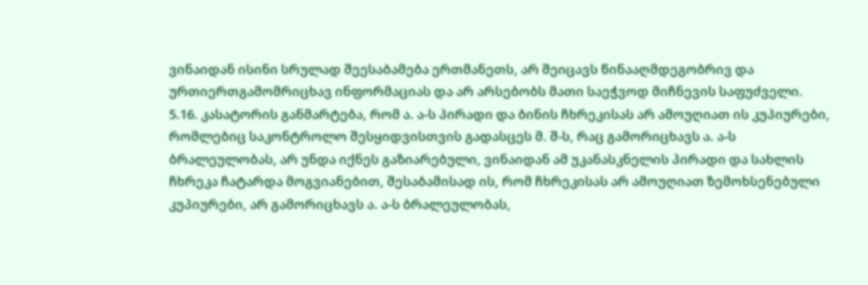ვინაიდან ისინი სრულად შეესაბამება ერთმანეთს, არ შეიცავს წინააღმდეგობრივ და ურთიერთგამომრიცხავ ინფორმაციას და არ არსებობს მათი საეჭვოდ მიჩნევის საფუძველი.
5.16. კასატორის განმარტება, რომ ა. ა-ს პირადი და ბინის ჩხრეკისას არ ამოუღიათ ის კუპიურები, რომლებიც საკონტროლო შესყიდვისთვის გადასცეს მ. შ-ს, რაც გამორიცხავს ა. ა-ს ბრალეულობას, არ უნდა იქნეს გაზიარებული, ვინაიდან ამ უკანასკნელის პირადი და სახლის ჩხრეკა ჩატარდა მოგვიანებით, შესაბამისად ის, რომ ჩხრეკისას არ ამოუღიათ ზემოხსენებული კუპიურები, არ გამორიცხავს ა. ა-ს ბრალეულობას,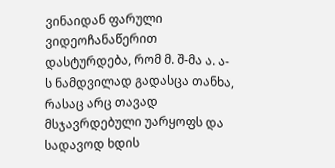ვინაიდან ფარული ვიდეოჩანაწერით დასტურდება, რომ მ. შ-მა ა. ა-ს ნამდვილად გადასცა თანხა, რასაც არც თავად მსჯავრდებული უარყოფს და სადავოდ ხდის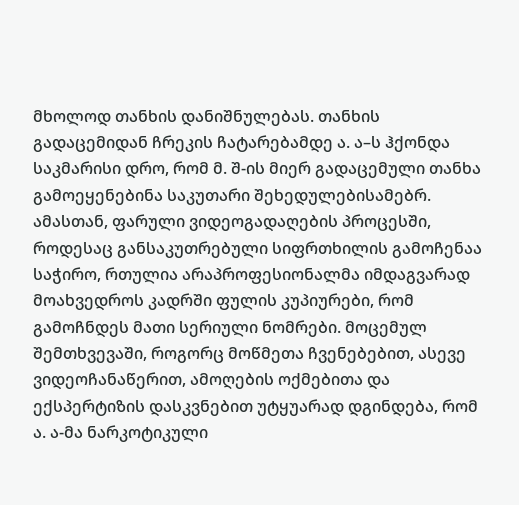მხოლოდ თანხის დანიშნულებას. თანხის გადაცემიდან ჩრეკის ჩატარებამდე ა. ა–ს ჰქონდა საკმარისი დრო, რომ მ. შ-ის მიერ გადაცემული თანხა გამოეყენებინა საკუთარი შეხედულებისამებრ. ამასთან, ფარული ვიდეოგადაღების პროცესში, როდესაც განსაკუთრებული სიფრთხილის გამოჩენაა საჭირო, რთულია არაპროფესიონალმა იმდაგვარად მოახვედროს კადრში ფულის კუპიურები, რომ გამოჩნდეს მათი სერიული ნომრები. მოცემულ შემთხვევაში, როგორც მოწმეთა ჩვენებებით, ასევე ვიდეოჩანაწერით, ამოღების ოქმებითა და ექსპერტიზის დასკვნებით უტყუარად დგინდება, რომ ა. ა-მა ნარკოტიკული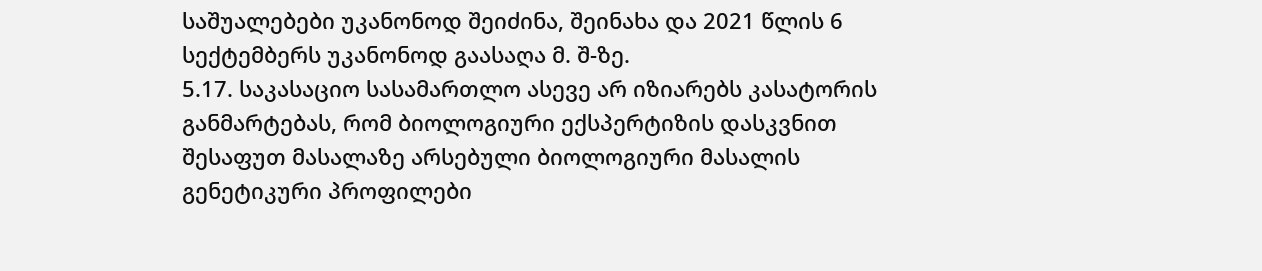საშუალებები უკანონოდ შეიძინა, შეინახა და 2021 წლის 6 სექტემბერს უკანონოდ გაასაღა მ. შ-ზე.
5.17. საკასაციო სასამართლო ასევე არ იზიარებს კასატორის განმარტებას, რომ ბიოლოგიური ექსპერტიზის დასკვნით შესაფუთ მასალაზე არსებული ბიოლოგიური მასალის გენეტიკური პროფილები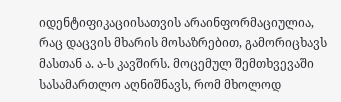იდენტიფიკაციისათვის არაინფორმაციულია, რაც დაცვის მხარის მოსაზრებით, გამორიცხავს მასთან ა. ა-ს კავშირს. მოცემულ შემთხვევაში სასამართლო აღნიშნავს, რომ მხოლოდ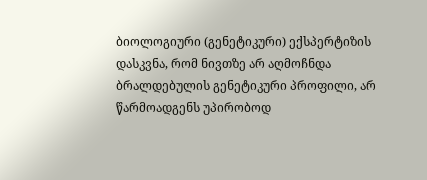ბიოლოგიური (გენეტიკური) ექსპერტიზის დასკვნა, რომ ნივთზე არ აღმოჩნდა ბრალდებულის გენეტიკური პროფილი, არ წარმოადგენს უპირობოდ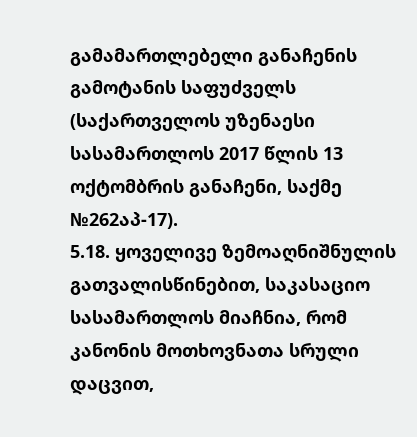გამამართლებელი განაჩენის გამოტანის საფუძველს (საქართველოს უზენაესი სასამართლოს 2017 წლის 13 ოქტომბრის განაჩენი, საქმე №262აპ-17).
5.18. ყოველივე ზემოაღნიშნულის გათვალისწინებით, საკასაციო სასამართლოს მიაჩნია, რომ კანონის მოთხოვნათა სრული დაცვით,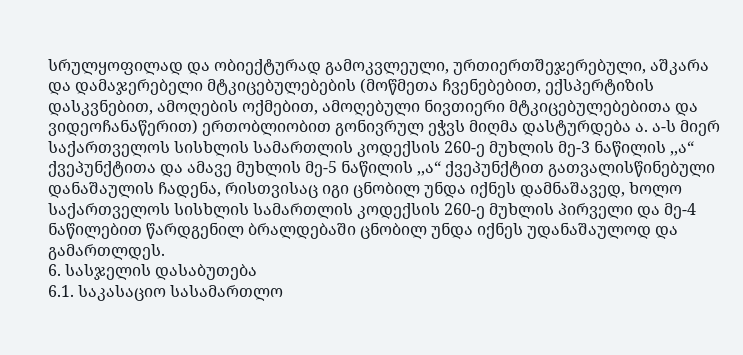სრულყოფილად და ობიექტურად გამოკვლეული, ურთიერთშეჯერებული, აშკარა და დამაჯერებელი მტკიცებულებების (მოწმეთა ჩვენებებით, ექსპერტიზის დასკვნებით, ამოღების ოქმებით, ამოღებული ნივთიერი მტკიცებულებებითა და ვიდეოჩანაწერით) ერთობლიობით გონივრულ ეჭვს მიღმა დასტურდება ა. ა-ს მიერ საქართველოს სისხლის სამართლის კოდექსის 260-ე მუხლის მე-3 ნაწილის ,,ა“ ქვეპუნქტითა და ამავე მუხლის მე-5 ნაწილის ,,ა“ ქვეპუნქტით გათვალისწინებული დანაშაულის ჩადენა, რისთვისაც იგი ცნობილ უნდა იქნეს დამნაშავედ, ხოლო საქართველოს სისხლის სამართლის კოდექსის 260-ე მუხლის პირველი და მე-4 ნაწილებით წარდგენილ ბრალდებაში ცნობილ უნდა იქნეს უდანაშაულოდ და გამართლდეს.
6. სასჯელის დასაბუთება
6.1. საკასაციო სასამართლო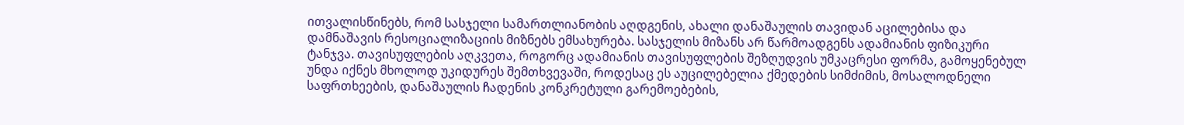ითვალისწინებს, რომ სასჯელი სამართლიანობის აღდგენის, ახალი დანაშაულის თავიდან აცილებისა და დამნაშავის რესოციალიზაციის მიზნებს ემსახურება. სასჯელის მიზანს არ წარმოადგენს ადამიანის ფიზიკური ტანჯვა. თავისუფლების აღკვეთა, როგორც ადამიანის თავისუფლების შეზღუდვის უმკაცრესი ფორმა, გამოყენებულ უნდა იქნეს მხოლოდ უკიდურეს შემთხვევაში, როდესაც ეს აუცილებელია ქმედების სიმძიმის, მოსალოდნელი საფრთხეების, დანაშაულის ჩადენის კონკრეტული გარემოებების,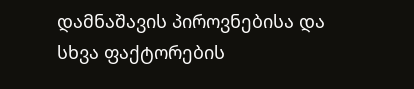დამნაშავის პიროვნებისა და სხვა ფაქტორების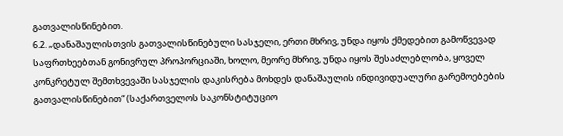გათვალისწინებით.
6.2. „დანაშაულისთვის გათვალისწინებული სასჯელი, ერთი მხრივ, უნდა იყოს ქმედებით გამოწვევად საფრთხეებთან გონივრულ პროპორციაში, ხოლო, მეორე მხრივ, უნდა იყოს შესაძლებლობა, ყოველ კონკრეტულ შემთხვევაში სასჯელის დაკისრება მოხდეს დანაშაულის ინდივიდუალური გარემოებების გათვალისწინებით“ (საქართველოს საკონსტიტუციო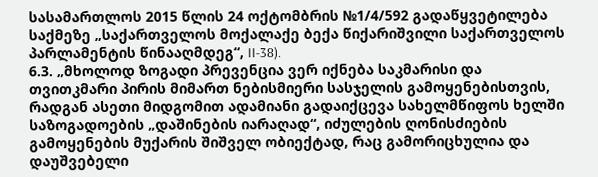სასამართლოს 2015 წლის 24 ოქტომბრის №1/4/592 გადაწყვეტილება საქმეზე „საქართველოს მოქალაქე ბექა წიქარიშვილი საქართველოს პარლამენტის წინააღმდეგ“, II-38).
6.3. „მხოლოდ ზოგადი პრევენცია ვერ იქნება საკმარისი და თვითკმარი პირის მიმართ ნებისმიერი სასჯელის გამოყენებისთვის, რადგან ასეთი მიდგომით ადამიანი გადაიქცევა სახელმწიფოს ხელში საზოგადოების „დაშინების იარაღად“, იძულების ღონისძიების გამოყენების მუქარის შიშველ ობიექტად, რაც გამორიცხულია და დაუშვებელი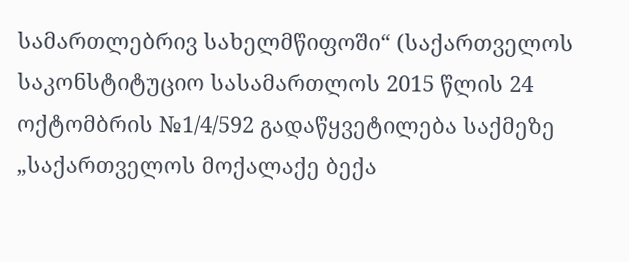სამართლებრივ სახელმწიფოში“ (საქართველოს საკონსტიტუციო სასამართლოს 2015 წლის 24 ოქტომბრის №1/4/592 გადაწყვეტილება საქმეზე „საქართველოს მოქალაქე ბექა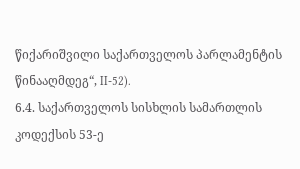წიქარიშვილი საქართველოს პარლამენტის წინააღმდეგ“, II-52).
6.4. საქართველოს სისხლის სამართლის კოდექსის 53-ე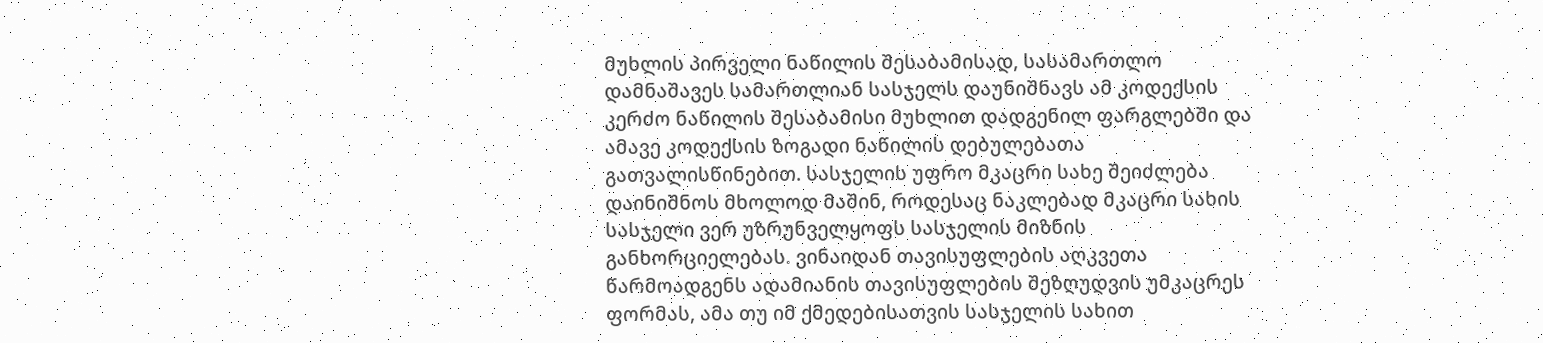მუხლის პირველი ნაწილის შესაბამისად, სასამართლო დამნაშავეს სამართლიან სასჯელს დაუნიშნავს ამ კოდექსის კერძო ნაწილის შესაბამისი მუხლით დადგენილ ფარგლებში და ამავე კოდექსის ზოგადი ნაწილის დებულებათა გათვალისწინებით. სასჯელის უფრო მკაცრი სახე შეიძლება დაინიშნოს მხოლოდ მაშინ, როდესაც ნაკლებად მკაცრი სახის სასჯელი ვერ უზრუნველყოფს სასჯელის მიზნის განხორციელებას. ვინაიდან თავისუფლების აღკვეთა წარმოადგენს ადამიანის თავისუფლების შეზღუდვის უმკაცრეს ფორმას, ამა თუ იმ ქმედებისათვის სასჯელის სახით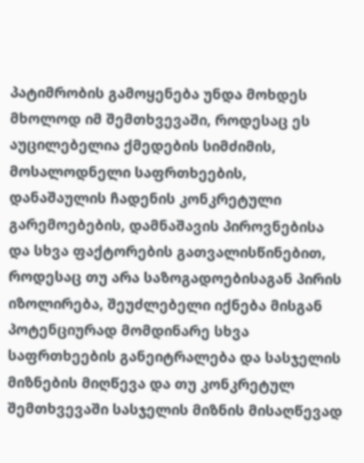პატიმრობის გამოყენება უნდა მოხდეს მხოლოდ იმ შემთხვევაში, როდესაც ეს აუცილებელია ქმედების სიმძიმის, მოსალოდნელი საფრთხეების, დანაშაულის ჩადენის კონკრეტული გარემოებების, დამნაშავის პიროვნებისა და სხვა ფაქტორების გათვალისწინებით, როდესაც თუ არა საზოგადოებისაგან პირის იზოლირება, შეუძლებელი იქნება მისგან პოტენციურად მომდინარე სხვა საფრთხეების განეიტრალება და სასჯელის მიზნების მიღწევა და თუ კონკრეტულ შემთხვევაში სასჯელის მიზნის მისაღწევად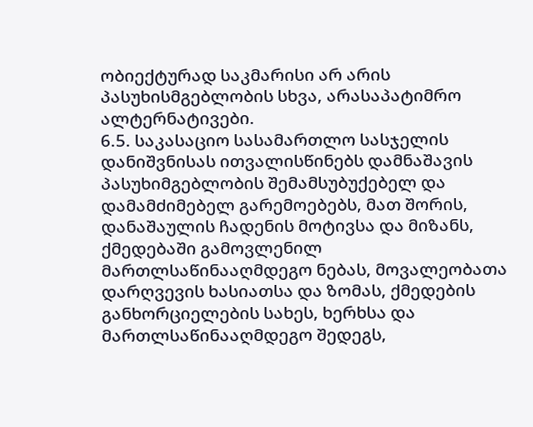ობიექტურად საკმარისი არ არის პასუხისმგებლობის სხვა, არასაპატიმრო ალტერნატივები.
6.5. საკასაციო სასამართლო სასჯელის დანიშვნისას ითვალისწინებს დამნაშავის პასუხიმგებლობის შემამსუბუქებელ და დამამძიმებელ გარემოებებს, მათ შორის, დანაშაულის ჩადენის მოტივსა და მიზანს, ქმედებაში გამოვლენილ მართლსაწინააღმდეგო ნებას, მოვალეობათა დარღვევის ხასიათსა და ზომას, ქმედების განხორციელების სახეს, ხერხსა და მართლსაწინააღმდეგო შედეგს,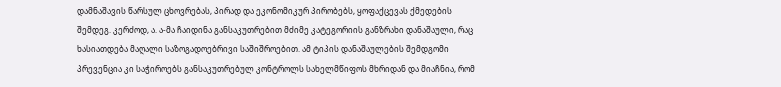დამნაშავის წარსულ ცხოვრებას, პირად და ეკონომიკურ პირობებს, ყოფაქცევას ქმედების შემდეგ. კერძოდ, ა. ა-მა ჩაიდინა განსაკუთრებით მძიმე კატეგორიის განზრახი დანაშაული, რაც ხასიათდება მაღალი საზოგადოებრივი საშიშროებით. ამ ტიპის დანაშაულების შემდგომი პრევენცია კი საჭიროებს განსაკუთრებულ კონტროლს სახელმწიფოს მხრიდან და მიაჩნია, რომ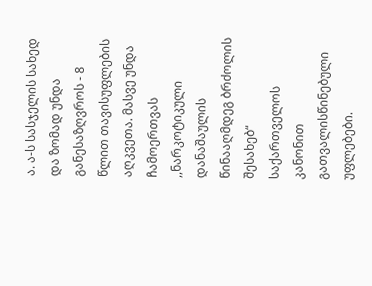ა. ა-ს სასჯელის სახედ და ზომად უნდა განესაზღვროს - 8 წლით თავისუფლების აღკვეთა. მასვე უნდა ჩამოერთვას ,,ნარკოტიკული დანაშაულის წინააღმდეგ ბრძოლის შესახებ“ საქართველოს კანონით გათვალისწინებული უფლებები.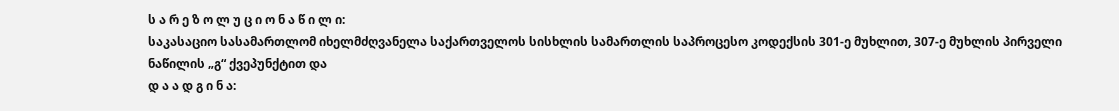ს ა რ ე ზ ო ლ უ ც ი ო ნ ა წ ი ლ ი:
საკასაციო სასამართლომ იხელმძღვანელა საქართველოს სისხლის სამართლის საპროცესო კოდექსის 301-ე მუხლით, 307-ე მუხლის პირველი ნაწილის „გ“ ქვეპუნქტით და
დ ა ა დ გ ი ნ ა: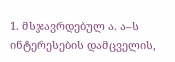1. მსჯავრდებულ ა. ა–ს ინტერესების დამცველის,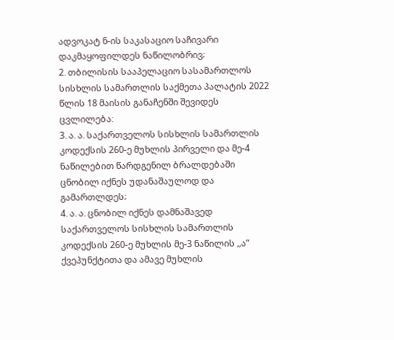ადვოკატ ნ-ის საკასაციო საჩივარი დაკმაყოფილდეს ნაწილობრივ;
2. თბილისის სააპელაციო სასამართლოს სისხლის სამართლის საქმეთა პალატის 2022 წლის 18 მაისის განაჩენში შევიდეს ცვლილება:
3. ა. ა. საქართველოს სისხლის სამართლის კოდექსის 260-ე მუხლის პირველი და მე-4 ნაწილებით წარდგენილ ბრალდებაში ცნობილ იქნეს უდანაშაულოდ და გამართლდეს;
4. ა. ა. ცნობილ იქნეს დამნაშავედ საქართველოს სისხლის სამართლის კოდექსის 260-ე მუხლის მე-3 ნაწილის ,,ა“ ქვეპუნქტითა და ამავე მუხლის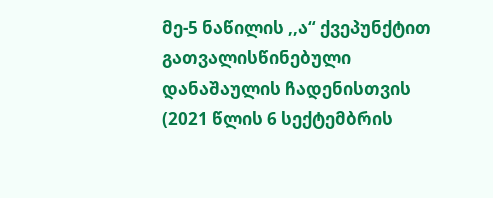მე-5 ნაწილის ,,ა“ ქვეპუნქტით გათვალისწინებული დანაშაულის ჩადენისთვის (2021 წლის 6 სექტემბრის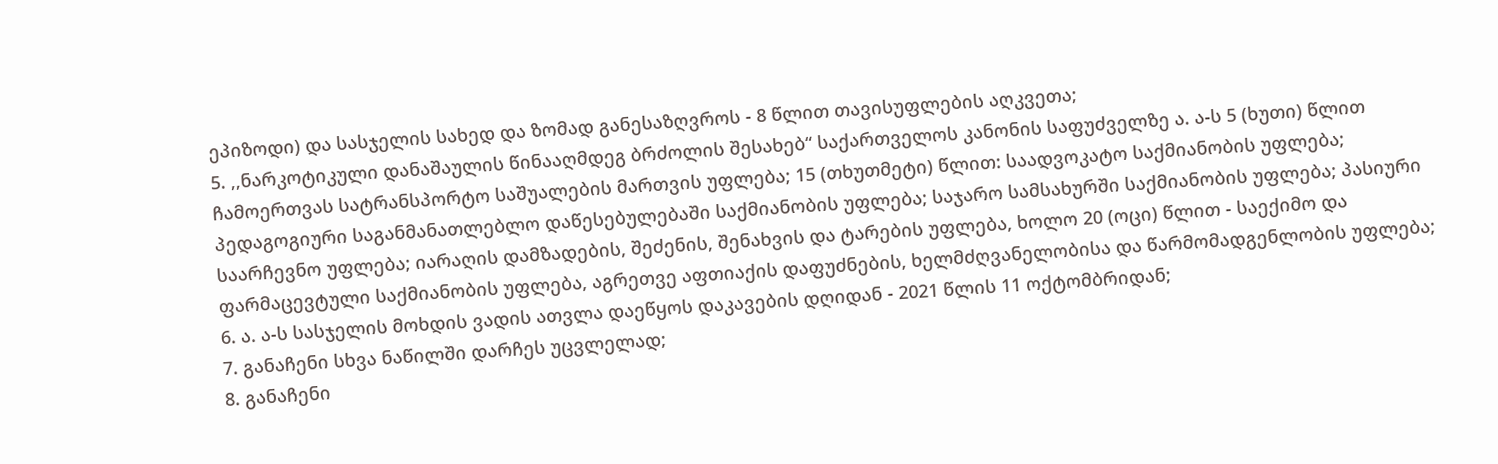ეპიზოდი) და სასჯელის სახედ და ზომად განესაზღვროს - 8 წლით თავისუფლების აღკვეთა;
5. ,,ნარკოტიკული დანაშაულის წინააღმდეგ ბრძოლის შესახებ“ საქართველოს კანონის საფუძველზე ა. ა-ს 5 (ხუთი) წლით ჩამოერთვას სატრანსპორტო საშუალების მართვის უფლება; 15 (თხუთმეტი) წლით: საადვოკატო საქმიანობის უფლება; პედაგოგიური საგანმანათლებლო დაწესებულებაში საქმიანობის უფლება; საჯარო სამსახურში საქმიანობის უფლება; პასიური საარჩევნო უფლება; იარაღის დამზადების, შეძენის, შენახვის და ტარების უფლება, ხოლო 20 (ოცი) წლით - საექიმო და ფარმაცევტული საქმიანობის უფლება, აგრეთვე აფთიაქის დაფუძნების, ხელმძღვანელობისა და წარმომადგენლობის უფლება;
6. ა. ა-ს სასჯელის მოხდის ვადის ათვლა დაეწყოს დაკავების დღიდან - 2021 წლის 11 ოქტომბრიდან;
7. განაჩენი სხვა ნაწილში დარჩეს უცვლელად;
8. განაჩენი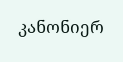კანონიერ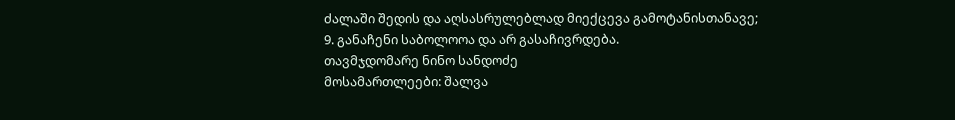ძალაში შედის და აღსასრულებლად მიექცევა გამოტანისთანავე;
9. განაჩენი საბოლოოა და არ გასაჩივრდება.
თავმჯდომარე ნინო სანდოძე
მოსამართლეები: შალვა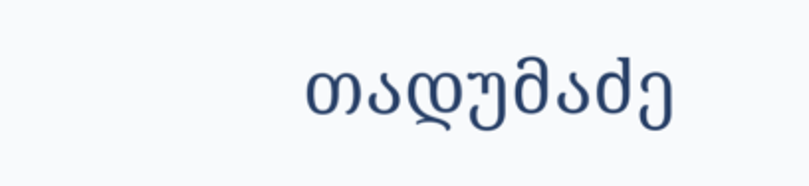თადუმაძე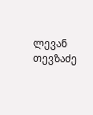ლევან თევზაძე